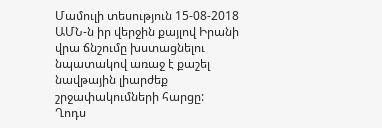Մամուլի տեսություն 15-08-2018
ԱՄՆ-ն իր վերջին քայլով Իրանի վրա ճնշումը խստացնելու նպատակով առաջ է քաշել նավթային լիարժեք շրջափակումների հարցը:
Ղոդս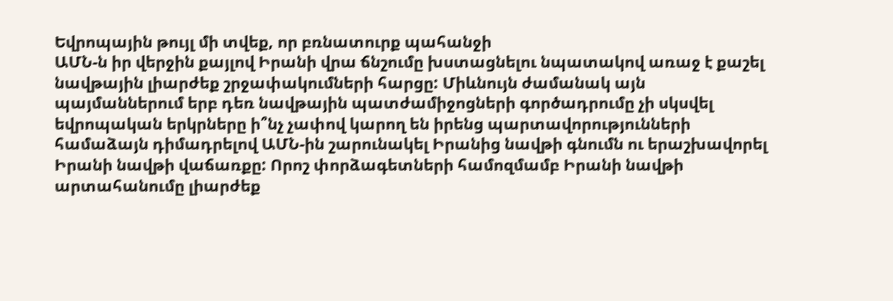Եվրոպային թույլ մի տվեք, որ բռնատուրք պահանջի
ԱՄՆ-ն իր վերջին քայլով Իրանի վրա ճնշումը խստացնելու նպատակով առաջ է քաշել նավթային լիարժեք շրջափակումների հարցը: Միևնույն ժամանակ այն պայմաններում երբ դեռ նավթային պատժամիջոցների գործադրումը չի սկսվել եվրոպական երկրները ի՞նչ չափով կարող են իրենց պարտավորությունների համաձայն դիմադրելով ԱՄՆ-ին շարունակել Իրանից նավթի գնումն ու երաշխավորել Իրանի նավթի վաճառքը: Որոշ փորձագետների համոզմամբ Իրանի նավթի արտահանումը լիարժեք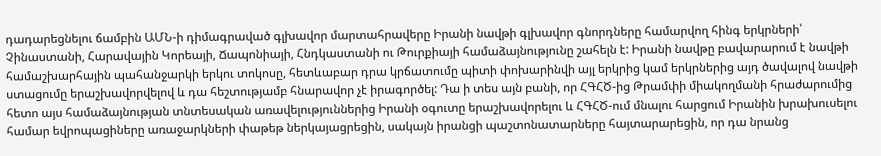դադարեցնելու ճամբին ԱՄՆ-ի դիմագրաված գլխավոր մարտահրավերը Իրանի նավթի գլխավոր գնորդները համարվող հինգ երկրների՝ Չինաստանի, Հարավային Կորեայի, Ճապոնիայի, Հնդկաստանի ու Թուրքիայի համաձայնությունը շահելն է: Իրանի նավթը բավարարում է նավթի համաշխարհային պահանջարկի երկու տոկոսը, հետևաբար դրա կրճատումը պիտի փոխարինվի այլ երկրից կամ երկրներից այդ ծավալով նավթի ստացումը երաշխավորվելով և դա հեշտությամբ հնարավոր չէ իրագործել: Դա ի տես այն բանի, որ ՀԳՀԾ-ից Թրամփի միակողմանի հրաժարումից հետո այս համաձայնության տնտեսական առավելություններից Իրանի օգուտը երաշխավորելու և ՀԳՀԾ-ում մնալու հարցում Իրանին խրախուսելու համար եվրոպացիները առաջարկների փաթեթ ներկայացրեցին, սակայն իրանցի պաշտոնատարները հայտարարեցին, որ դա նրանց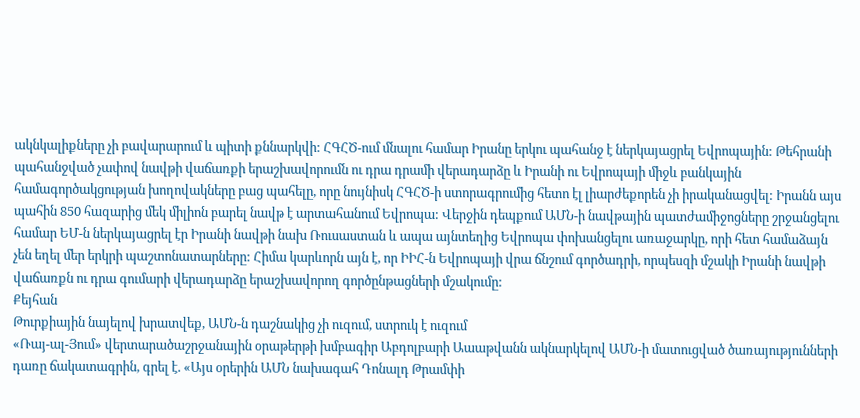ակնկալիքները չի բավարարում և պիտի քննարկվի: ՀԳՀԾ-ում մնալու համար Իրանը երկու պահանջ է ներկայացրել Եվրոպային: Թեհրանի պահանջված չափով նավթի վաճառքի երաշխավորումն ու դրա դրամի վերադարձը և Իրանի ու Եվրոպայի միջև բանկային համագործակցության խողովակները բաց պահելը, որը նույնիսկ ՀԳՀԾ-ի ստորագրումից հետո էլ լիարժեքորեն չի իրականացվել: Իրանն այս պահին 850 հազարից մեկ միլիոն բարել նավթ է արտահանում Եվրոպա: Վերջին դեպքում ԱՄՆ-ի նավթային պատժամիջոցները շրջանցելու համար ԵՄ-ն ներկայացրել էր Իրանի նավթի նախ Ռուսաստան և ապա այնտեղից Եվրոպա փոխանցելու առաջարկը, որի հետ համաձայն չեն եղել մեր երկրի պաշտոնատարները: Հիմա կարևորն այն է, որ ԻԻՀ-ն Եվրոպայի վրա ճնշում գործադրի, որպեսզի մշակի Իրանի նավթի վաճառքն ու դրա գումարի վերադարձը երաշխավորող գործընթացների մշակումը:
Քեյհան
Թուրքիային նայելով խրատվեք, ԱՄՆ-ն դաշնակից չի ուզում, ստրուկ է ուզում
«Ռայ-ալ-Յում» վերտարածաշրջանային օրաթերթի խմբագիր Աբդոլբարի Աաաթվանն ակնարկելով ԱՄՆ-ի մատուցված ծառայությունների դառը ճակատագրին, գրել է. «Այս օրերին ԱՄՆ նախագահ Դոնալդ Թրամփի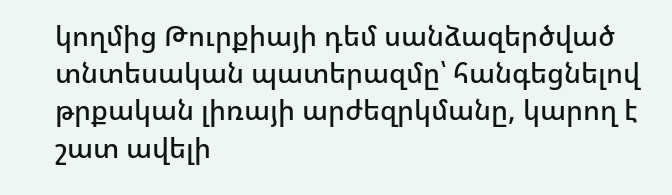կողմից Թուրքիայի դեմ սանձազերծված տնտեսական պատերազմը՝ հանգեցնելով թրքական լիռայի արժեզրկմանը, կարող է շատ ավելի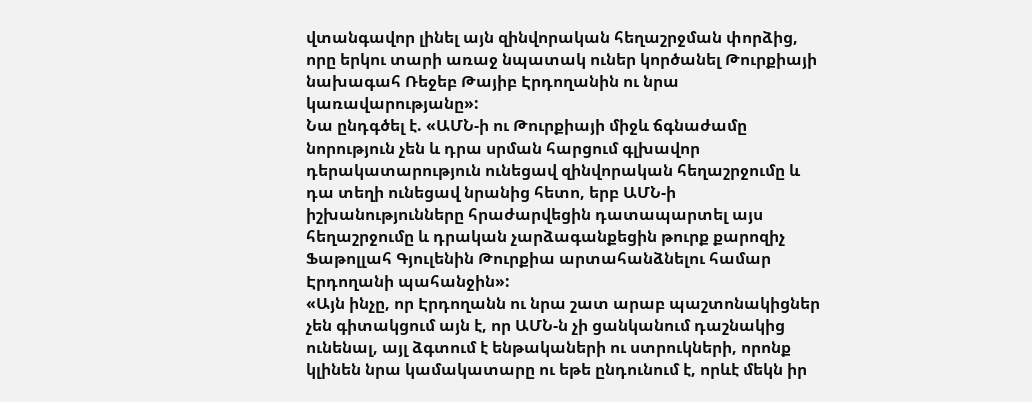վտանգավոր լինել այն զինվորական հեղաշրջման փորձից, որը երկու տարի առաջ նպատակ ուներ կործանել Թուրքիայի նախագահ Ռեջեբ Թայիբ Էրդողանին ու նրա կառավարությանը»:
Նա ընդգծել է. «ԱՄՆ-ի ու Թուրքիայի միջև ճգնաժամը նորություն չեն և դրա սրման հարցում գլխավոր դերակատարություն ունեցավ զինվորական հեղաշրջումը և դա տեղի ունեցավ նրանից հետո, երբ ԱՄՆ-ի իշխանությունները հրաժարվեցին դատապարտել այս հեղաշրջումը և դրական չարձագանքեցին թուրք քարոզիչ Ֆաթոլլահ Գյուլենին Թուրքիա արտահանձնելու համար Էրդողանի պահանջին»:
«Այն ինչը, որ Էրդողանն ու նրա շատ արաբ պաշտոնակիցներ չեն գիտակցում այն է, որ ԱՄՆ-ն չի ցանկանում դաշնակից ունենալ, այլ ձգտում է ենթակաների ու ստրուկների, որոնք կլինեն նրա կամակատարը ու եթե ընդունում է, որևէ մեկն իր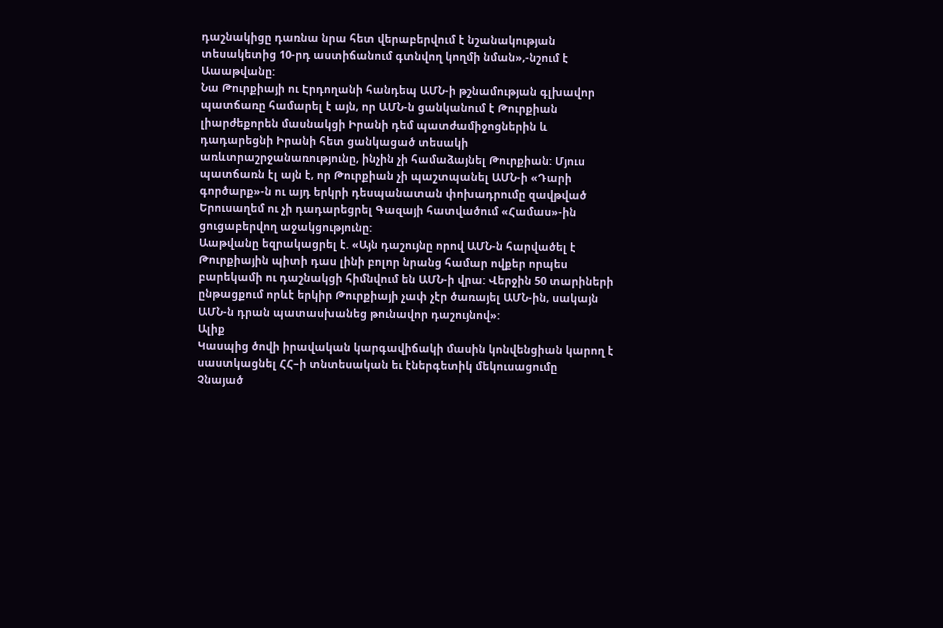դաշնակիցը դառնա նրա հետ վերաբերվում է նշանակության տեսակետից 10-րդ աստիճանում գտնվող կողմի նման»,-նշում է Աաաթվանը:
Նա Թուրքիայի ու Էրդողանի հանդեպ ԱՄՆ-ի թշնամության գլխավոր պատճառը համարել է այն, որ ԱՄՆ-ն ցանկանում է Թուրքիան լիարժեքորեն մասնակցի Իրանի դեմ պատժամիջոցներին և դադարեցնի Իրանի հետ ցանկացած տեսակի առևտրաշրջանառությունը, ինչին չի համաձայնել Թուրքիան: Մյուս պատճառն էլ այն է, որ Թուրքիան չի պաշտպանել ԱՄՆ-ի «Դարի գործարք»-ն ու այդ երկրի դեսպանատան փոխադրումը զավթված Երուսաղեմ ու չի դադարեցրել Գազայի հատվածում «Համաս»-ին ցուցաբերվող աջակցությունը:
Աաթվանը եզրակացրել է. «Այն դաշույնը որով ԱՄՆ-ն հարվածել է Թուրքիային պիտի դաս լինի բոլոր նրանց համար ովքեր որպես բարեկամի ու դաշնակցի հիմնվում են ԱՄՆ-ի վրա: Վերջին 50 տարիների ընթացքում որևէ երկիր Թուրքիայի չափ չէր ծառայել ԱՄՆ-ին, սակայն ԱՄՆ-ն դրան պատասխանեց թունավոր դաշույնով»:
Ալիք
Կասպից ծովի իրավական կարգավիճակի մասին կոնվենցիան կարող է սաստկացնել ՀՀ–ի տնտեսական եւ էներգետիկ մեկուսացումը
Չնայած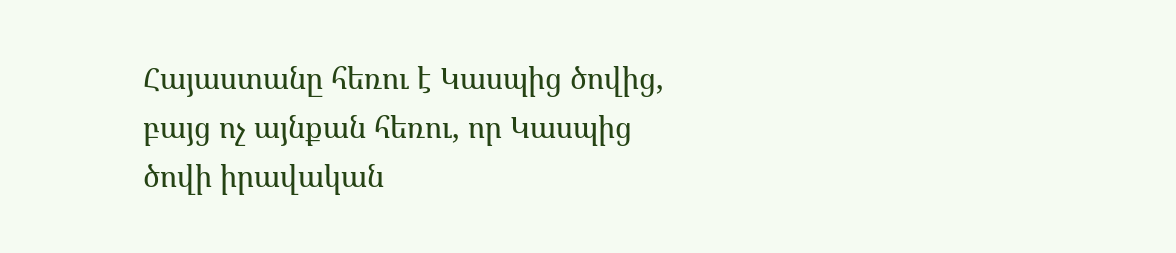Հայաստանը հեռու է Կասպից ծովից, բայց ոչ այնքան հեռու, որ Կասպից ծովի իրավական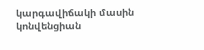կարգավիճակի մասին կոնվենցիան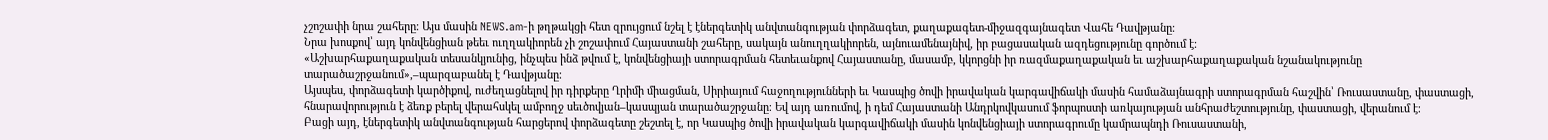չշոշափի նրա շահերը։ Այս մասին NEWS.am-ի թղթակցի հետ զրույցում նշել է էներգետիկ անվտանգության փորձագետ, քաղաքագետ-միջազգայնագետ Վահե Դավթյանը։
Նրա խոսքով՝ այդ կոնվենցիան թեեւ ուղղակիորեն չի շոշափում Հայաստանի շահերը, սակայն անուղղակիորեն, այնուամենայնիվ, իր բացասական ազդեցությունը գործում է։
«Աշխարհաքաղաքական տեսանկյունից, ինչպես ինձ թվում է, կոնվենցիայի ստորագրման հետեւանքով Հայաստանը, մասամբ, կկորցնի իր ռազմաքաղաքական եւ աշխարհաքաղաքական նշանակությունը տարածաշրջանում»,–պարզաբանել է Դավթյանը։
Այսպես, փորձագետի կարծիքով, ուժեղացնելով իր դիրքերը Ղրիմի միացման, Սիրիայում հաջողությունների եւ Կասպից ծովի իրավական կարգավիճակի մասին համաձայնագրի ստորագրման հաշվին՝ Ռուսաստանը, փաստացի, հնարավորություն է ձեռք բերել վերահսկել ամբողջ սեւծովյան–կասպյան տարածաշրջանը։ Եվ այդ առումով, ի դեմ Հայաստանի Անդրկովկասում ֆորպոստի առկայության անհրաժեշտությունը, փաստացի, վերանում է։
Բացի այդ, էներգետիկ անվտանգության հարցերով փորձագետը շեշտել է, որ Կասպից ծովի իրավական կարգավիճակի մասին կոնվենցիայի ստորագրումը կամրապնդի Ռուսաստանի,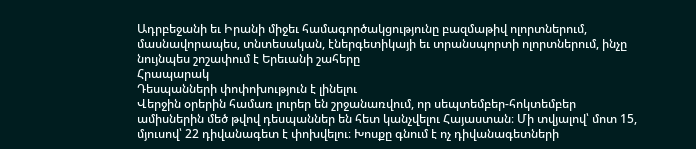Ադրբեջանի եւ Իրանի միջեւ համագործակցությունը բազմաթիվ ոլորտներում, մասնավորապես, տնտեսական, էներգետիկայի եւ տրանսպորտի ոլորտներում, ինչը նույնպես շոշափում է Երեւանի շահերը
Հրապարակ
Դեսպանների փոփոխություն է լինելու
Վերջին օրերին համառ լուրեր են շրջանառվում, որ սեպտեմբեր-հոկտեմբեր ամիսներին մեծ թվով դեսպաններ են հետ կանչվելու Հայաստան։ Մի տվյալով՝ մոտ 15, մյուսով՝ 22 դիվանագետ է փոխվելու։ Խոսքը գնում է ոչ դիվանագետների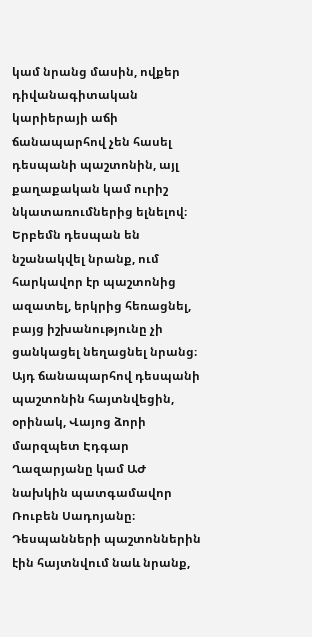կամ նրանց մասին, ովքեր դիվանագիտական կարիերայի աճի ճանապարհով չեն հասել դեսպանի պաշտոնին, այլ քաղաքական կամ ուրիշ նկատառումներից ելնելով։
Երբեմն դեսպան են նշանակվել նրանք, ում հարկավոր էր պաշտոնից ազատել, երկրից հեռացնել, բայց իշխանությունը չի ցանկացել նեղացնել նրանց։ Այդ ճանապարհով դեսպանի պաշտոնին հայտնվեցին, օրինակ, Վայոց ձորի մարզպետ Էդգար Ղազարյանը կամ ԱԺ նախկին պատգամավոր Ռուբեն Սադոյանը։
Դեսպանների պաշտոններին էին հայտնվում նաև նրանք,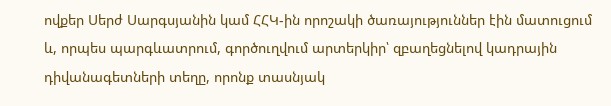ովքեր Սերժ Սարգսյանին կամ ՀՀԿ-ին որոշակի ծառայություններ էին մատուցում և, որպես պարգևատրում, գործուղվում արտերկիր՝ զբաղեցնելով կադրային դիվանագետների տեղը, որոնք տասնյակ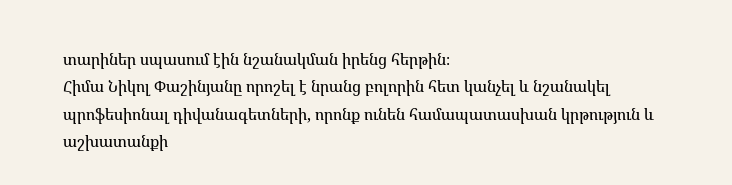տարիներ սպասում էին նշանակման իրենց հերթին։
Հիմա Նիկոլ Փաշինյանը որոշել է նրանց բոլորին հետ կանչել և նշանակել պրոֆեսիոնալ դիվանագետների, որոնք ունեն համապատասխան կրթություն և աշխատանքի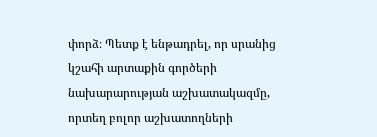փորձ։ Պետք է ենթադրել, որ սրանից կշահի արտաքին գործերի նախարարության աշխատակազմը, որտեղ բոլոր աշխատողների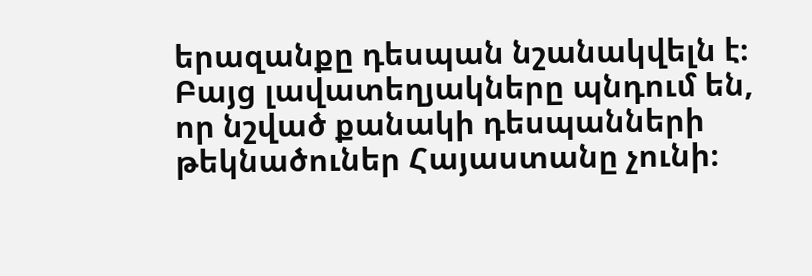երազանքը դեսպան նշանակվելն է։ Բայց լավատեղյակները պնդում են, որ նշված քանակի դեսպանների թեկնածուներ Հայաստանը չունի։